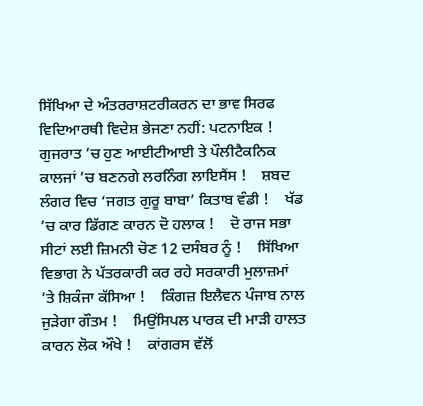ਸਿੱਖਿਆ ਦੇ ਅੰਤਰਰਾਸ਼ਟਰੀਕਰਨ ਦਾ ਭਾਵ ਸਿਰਫ ਵਿਦਿਆਰਥੀ ਵਿਦੇਸ਼ ਭੇਜਣਾ ਨਹੀਂ: ਪਟਨਾਇਕ !    ਗੁਜਰਾਤ ’ਚ ਹੁਣ ਆਈਟੀਆਈ ਤੇ ਪੌਲੀਟੈਕਨਿਕ ਕਾਲਜਾਂ ’ਚ ਬਣਨਗੇ ਲਰਨਿੰਗ ਲਾਇਸੈਂਸ !    ਸ਼ਬਦ ਲੰਗਰ ਵਿਚ ‘ਜਗਤ ਗੁਰੂ ਬਾਬਾ’ ਕਿਤਾਬ ਵੰਡੀ !    ਖੱਡ ’ਚ ਕਾਰ ਡਿੱਗਣ ਕਾਰਨ ਦੋ ਹਲਾਕ !    ਦੋ ਰਾਜ ਸਭਾ ਸੀਟਾਂ ਲਈ ਜ਼ਿਮਨੀ ਚੋਣ 12 ਦਸੰਬਰ ਨੂੰ !    ਸਿੱਖਿਆ ਵਿਭਾਗ ਨੇ ਪੱਤਰਕਾਰੀ ਕਰ ਰਹੇ ਸਰਕਾਰੀ ਮੁਲਾਜ਼ਮਾਂ ’ਤੇ ਸ਼ਿਕੰਜਾ ਕੱਸਿਆ !    ਕਿੰਗਜ਼ ਇਲੈਵਨ ਪੰਜਾਬ ਨਾਲ ਜੁੜੇਗਾ ਗੌਤਮ !    ਮਿਉਂਸਿਪਲ ਪਾਰਕ ਦੀ ਮਾੜੀ ਹਾਲਤ ਕਾਰਨ ਲੋਕ ਔਖੇ !    ਕਾਂਗਰਸ ਵੱਲੋਂ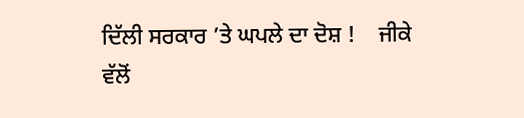ਦਿੱਲੀ ਸਰਕਾਰ ’ਤੇ ਘਪਲੇ ਦਾ ਦੋਸ਼ !    ਜੀਕੇ ਵੱਲੋਂ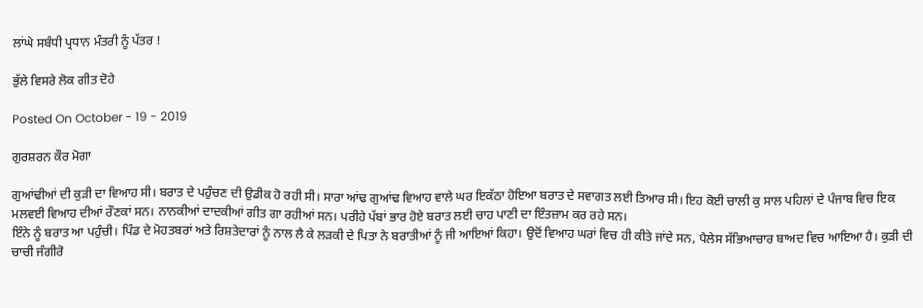ਲਾਂਘੇ ਸਬੰਧੀ ਪ੍ਰਧਾਨ ਮੰਤਰੀ ਨੂੰ ਪੱਤਰ !

ਭੁੱਲੇ ਵਿਸਰੇ ਲੋਕ ਗੀਤ ਦੋਹੇ

Posted On October - 19 - 2019

ਗੁਰਸ਼ਰਨ ਕੌਰ ਮੋਗਾ

ਗੁਆਂਢੀਆਂ ਦੀ ਕੁੜੀ ਦਾ ਵਿਆਹ ਸੀ। ਬਰਾਤ ਦੇ ਪਹੁੰਚਣ ਦੀ ਉਡੀਕ ਹੋ ਰਹੀ ਸੀ। ਸਾਰਾ ਆਂਢ ਗੁਆਂਢ ਵਿਆਹ ਵਾਲੇ ਘਰ ਇਕੱਠਾ ਹੋਇਆ ਬਰਾਤ ਦੇ ਸਵਾਗਤ ਲਈ ਤਿਆਰ ਸੀ। ਇਹ ਕੋਈ ਚਾਲੀ ਕੁ ਸਾਲ ਪਹਿਲਾਂ ਦੇ ਪੰਜਾਬ ਵਿਚ ਇਕ ਮਲਵਈ ਵਿਆਹ ਦੀਆਂ ਰੌਣਕਾਂ ਸਨ। ਨਾਨਕੀਆਂ ਦਾਦਕੀਆਂ ਗੀਤ ਗਾ ਰਹੀਆਂ ਸਨ। ਪਰੀਹੇ ਪੱਬਾਂ ਭਾਰ ਹੋਏ ਬਰਾਤ ਲਈ ਚਾਹ ਪਾਣੀ ਦਾ ਇੰਤਜ਼ਾਮ ਕਰ ਰਹੇ ਸਨ।
ਇੰਨੇ ਨੂੰ ਬਰਾਤ ਆ ਪਹੁੰਚੀ। ਪਿੰਡ ਦੇ ਮੋਹਤਬਰਾਂ ਅਤੇ ਰਿਸ਼ਤੇਦਾਰਾਂ ਨੂੰ ਨਾਲ ਲੈ ਕੇ ਲੜਕੀ ਦੇ ਪਿਤਾ ਨੇ ਬਰਾਤੀਆਂ ਨੂੰ ਜੀ ਆਇਆਂ ਕਿਹਾ। ਉਦੋਂ ਵਿਆਹ ਘਰਾਂ ਵਿਚ ਹੀ ਕੀਤੇ ਜਾਂਦੇ ਸਨ, ਪੈਲੇਸ ਸੱਭਿਆਚਾਰ ਬਾਅਦ ਵਿਚ ਆਇਆ ਹੈ। ਕੁੜੀ ਦੀ ਚਾਚੀ ਜੰਗੀਰੋ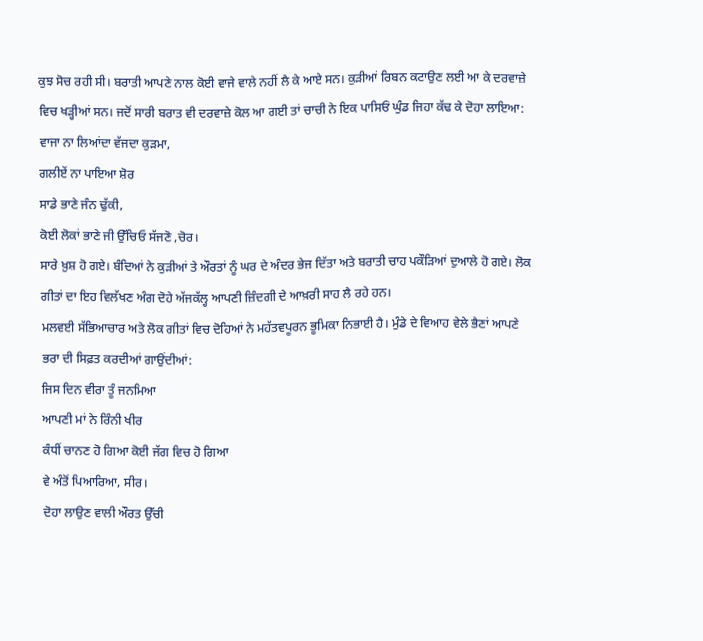ਕੁਝ ਸੋਚ ਰਹੀ ਸੀ। ਬਰਾਤੀ ਆਪਣੇ ਨਾਲ ਕੋਈ ਵਾਜੇ ਵਾਲੇ ਨਹੀਂ ਲੈ ਕੇ ਆਏ ਸਨ। ਕੁੜੀਆਂ ਰਿਬਨ ਕਟਾਉਣ ਲਈ ਆ ਕੇ ਦਰਵਾਜ਼ੇ ਵਿਚ ਖੜ੍ਹੀਆਂ ਸਨ। ਜਦੋਂ ਸਾਰੀ ਬਰਾਤ ਵੀ ਦਰਵਾਜ਼ੇ ਕੋਲ ਆ ਗਈ ਤਾਂ ਚਾਚੀ ਨੇ ਇਕ ਪਾਸਿਓਂ ਘੁੰਡ ਜਿਹਾ ਕੱਢ ਕੇ ਦੋਹਾ ਲਾਇਆ:
ਵਾਜਾ ਨਾ ਲਿਆਂਦਾ ਵੱਜਦਾ ਕੁੜਮਾ,
ਗਲੀਏਂ ਨਾ ਪਾਇਆ ਸ਼ੋਰ
ਸਾਡੇ ਭਾਣੇ ਜੰਨ ਢੁੱਕੀ,
ਕੋਈ ਲੋਕਾਂ ਭਾਣੇ ਜੀ ਉੱਚਿਓ ਸੱਜਣੋ ,ਚੋਰ।
ਸਾਰੇ ਖ਼ੁਸ਼ ਹੋ ਗਏ। ਬੰਦਿਆਂ ਨੇ ਕੁੜੀਆਂ ਤੇ ਔਰਤਾਂ ਨੂੰ ਘਰ ਦੇ ਅੰਦਰ ਭੇਜ ਦਿੱਤਾ ਅਤੇ ਬਰਾਤੀ ਚਾਹ ਪਕੌੜਿਆਂ ਦੁਆਲੇ ਹੋ ਗਏ। ਲੋਕ ਗੀਤਾਂ ਦਾ ਇਹ ਵਿਲੱਖਣ ਅੰਗ ਦੋਹੇ ਅੱਜਕੱਲ੍ਹ ਆਪਣੀ ਜ਼ਿੰਦਗੀ ਦੇ ਆਖ਼ਰੀ ਸਾਹ ਲੈ ਰਹੇ ਹਨ।
ਮਲਵਈ ਸੱਭਿਆਚਾਰ ਅਤੇ ਲੋਕ ਗੀਤਾਂ ਵਿਚ ਦੋਹਿਆਂ ਨੇ ਮਹੱਤਵਪੂਰਨ ਭੂਮਿਕਾ ਨਿਭਾਈ ਹੈ। ਮੁੰਡੇ ਦੇ ਵਿਆਹ ਵੇਲੇ ਭੈਣਾਂ ਆਪਣੇ ਭਰਾ ਦੀ ਸਿਫ਼ਤ ਕਰਦੀਆਂ ਗਾਉਂਦੀਆਂ:
ਜਿਸ ਦਿਨ ਵੀਰਾ ਤੂੰ ਜਨਮਿਆ
ਆਪਣੀ ਮਾਂ ਨੇ ਰਿੰਨੀ ਖੀਰ
ਕੰਧੀਂ ਚਾਨਣ ਹੋ ਗਿਆ ਕੋਈ ਜੱਗ ਵਿਚ ਹੋ ਗਿਆ
ਵੇ ਅੰਤੋਂ ਪਿਆਰਿਆ, ਸੀਰ।
ਦੋਹਾ ਲਾਉਣ ਵਾਲੀ ਔਰਤ ਉੱਚੀ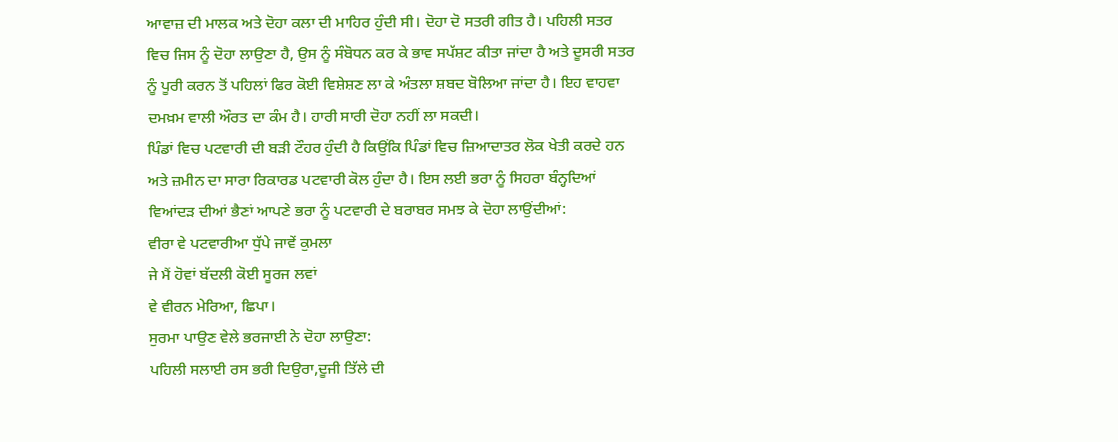ਆਵਾਜ਼ ਦੀ ਮਾਲਕ ਅਤੇ ਦੋਹਾ ਕਲਾ ਦੀ ਮਾਹਿਰ ਹੁੰਦੀ ਸੀ। ਦੋਹਾ ਦੋ ਸਤਰੀ ਗੀਤ ਹੈ। ਪਹਿਲੀ ਸਤਰ ਵਿਚ ਜਿਸ ਨੂੰ ਦੋਹਾ ਲਾਉਣਾ ਹੈ, ਉਸ ਨੂੰ ਸੰਬੋਧਨ ਕਰ ਕੇ ਭਾਵ ਸਪੱਸ਼ਟ ਕੀਤਾ ਜਾਂਦਾ ਹੈ ਅਤੇ ਦੂਸਰੀ ਸਤਰ ਨੂੰ ਪੂਰੀ ਕਰਨ ਤੋਂ ਪਹਿਲਾਂ ਫਿਰ ਕੋਈ ਵਿਸ਼ੇਸ਼ਣ ਲਾ ਕੇ ਅੰਤਲਾ ਸ਼ਬਦ ਬੋਲਿਆ ਜਾਂਦਾ ਹੈ। ਇਹ ਵਾਹਵਾ ਦਮਖ਼ਮ ਵਾਲੀ ਔਰਤ ਦਾ ਕੰਮ ਹੈ। ਹਾਰੀ ਸਾਰੀ ਦੋਹਾ ਨਹੀਂ ਲਾ ਸਕਦੀ।
ਪਿੰਡਾਂ ਵਿਚ ਪਟਵਾਰੀ ਦੀ ਬੜੀ ਟੌਹਰ ਹੁੰਦੀ ਹੈ ਕਿਉਂਕਿ ਪਿੰਡਾਂ ਵਿਚ ਜ਼ਿਆਦਾਤਰ ਲੋਕ ਖੇਤੀ ਕਰਦੇ ਹਨ ਅਤੇ ਜ਼ਮੀਨ ਦਾ ਸਾਰਾ ਰਿਕਾਰਡ ਪਟਵਾਰੀ ਕੋਲ ਹੁੰਦਾ ਹੈ। ਇਸ ਲਈ ਭਰਾ ਨੂੰ ਸਿਹਰਾ ਬੰਨ੍ਹਦਿਆਂ ਵਿਆਂਦੜ ਦੀਆਂ ਭੈਣਾਂ ਆਪਣੇ ਭਰਾ ਨੂੰ ਪਟਵਾਰੀ ਦੇ ਬਰਾਬਰ ਸਮਝ ਕੇ ਦੋਹਾ ਲਾਉਂਦੀਆਂ:
ਵੀਰਾ ਵੇ ਪਟਵਾਰੀਆ ਧੁੱਪੇ ਜਾਵੇਂ ਕੁਮਲਾ
ਜੇ ਮੈਂ ਹੋਵਾਂ ਬੱਦਲੀ ਕੋਈ ਸੂਰਜ ਲਵਾਂ
ਵੇ ਵੀਰਨ ਮੇਰਿਆ, ਛਿਪਾ।
ਸੁਰਮਾ ਪਾਉਣ ਵੇਲੇ ਭਰਜਾਈ ਨੇ ਦੋਹਾ ਲਾਉਣਾ:
ਪਹਿਲੀ ਸਲਾਈ ਰਸ ਭਰੀ ਦਿਉਰਾ,ਦੂਜੀ ਤਿੱਲੇ ਦੀ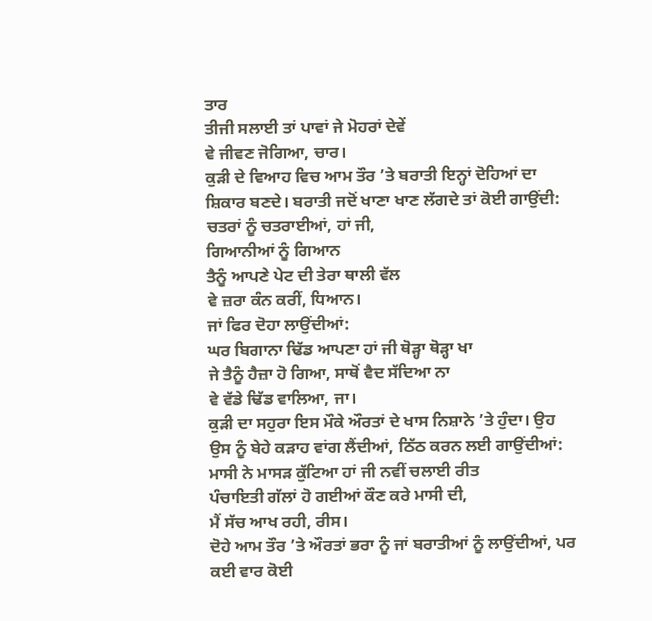ਤਾਰ
ਤੀਜੀ ਸਲਾਈ ਤਾਂ ਪਾਵਾਂ ਜੇ ਮੋਹਰਾਂ ਦੇਵੇਂ
ਵੇ ਜੀਵਣ ਜੋਗਿਆ, ਚਾਰ।
ਕੁੜੀ ਦੇ ਵਿਆਹ ਵਿਚ ਆਮ ਤੌਰ ’ਤੇ ਬਰਾਤੀ ਇਨ੍ਹਾਂ ਦੋਹਿਆਂ ਦਾ ਸ਼ਿਕਾਰ ਬਣਦੇ। ਬਰਾਤੀ ਜਦੋਂ ਖਾਣਾ ਖਾਣ ਲੱਗਦੇ ਤਾਂ ਕੋਈ ਗਾਉਂਦੀ:
ਚਤਰਾਂ ਨੂੰ ਚਤਰਾਈਆਂ, ਹਾਂ ਜੀ,
ਗਿਆਨੀਆਂ ਨੂੰ ਗਿਆਨ
ਤੈਨੂੰ ਆਪਣੇ ਪੇਟ ਦੀ ਤੇਰਾ ਥਾਲੀ ਵੱਲ
ਵੇ ਜ਼ਰਾ ਕੰਨ ਕਰੀਂ, ਧਿਆਨ।
ਜਾਂ ਫਿਰ ਦੋਹਾ ਲਾਉਂਦੀਆਂ:
ਘਰ ਬਿਗਾਨਾ ਢਿੱਡ ਆਪਣਾ ਹਾਂ ਜੀ ਥੋੜ੍ਹਾ ਥੋੜ੍ਹਾ ਖਾ
ਜੇ ਤੈਨੂੰ ਹੈਜ਼ਾ ਹੋ ਗਿਆ, ਸਾਥੋਂ ਵੈਦ ਸੱਦਿਆ ਨਾ
ਵੇ ਵੱਡੇ ਢਿੱਡ ਵਾਲਿਆ, ਜਾ।
ਕੁੜੀ ਦਾ ਸਹੁਰਾ ਇਸ ਮੌਕੇ ਔਰਤਾਂ ਦੇ ਖਾਸ ਨਿਸ਼ਾਨੇ ’ਤੇ ਹੁੰਦਾ। ਉਹ ਉਸ ਨੂੰ ਬੇਹੇ ਕੜਾਹ ਵਾਂਗ ਲੈਂਦੀਆਂ, ਠਿੱਠ ਕਰਨ ਲਈ ਗਾਉਂਦੀਆਂ:
ਮਾਸੀ ਨੇ ਮਾਸੜ ਕੁੱਟਿਆ ਹਾਂ ਜੀ ਨਵੀਂ ਚਲਾਈ ਰੀਤ
ਪੰਚਾਇਤੀ ਗੱਲਾਂ ਹੋ ਗਈਆਂ ਕੌਣ ਕਰੇ ਮਾਸੀ ਦੀ,
ਮੈਂ ਸੱਚ ਆਖ ਰਹੀ, ਰੀਸ।
ਦੋਹੇ ਆਮ ਤੌਰ ’ਤੇ ਔਰਤਾਂ ਭਰਾ ਨੂੰ ਜਾਂ ਬਰਾਤੀਆਂ ਨੂੰ ਲਾਉਂਦੀਆਂ, ਪਰ ਕਈ ਵਾਰ ਕੋਈ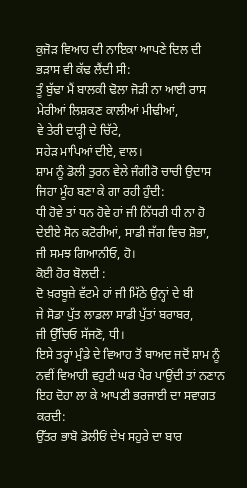ਕੁਜੋੜ ਵਿਆਹ ਦੀ ਨਾਇਕਾ ਆਪਣੇ ਦਿਲ ਦੀ ਭੜਾਸ ਵੀ ਕੱਢ ਲੈਂਦੀ ਸੀ:
ਤੂੰ ਬੁੱਢਾ ਮੈਂ ਬਾਲਕੀ ਢੋਲਾ ਜੋੜੀ ਨਾ ਆਈ ਰਾਸ
ਮੇਰੀਆਂ ਲਿਸ਼ਕਣ ਕਾਲੀਆਂ ਮੀਢੀਆਂ,
ਵੇ ਤੇਰੀ ਦਾੜ੍ਹੀ ਦੇ ਚਿੱਟੇ,
ਸਹੇੜ ਮਾਪਿਆਂ ਦੀਏ, ਵਾਲ।
ਸ਼ਾਮ ਨੂੰ ਡੋਲੀ ਤੁਰਨ ਵੇਲੇ ਜੰਗੀਰੋ ਚਾਚੀ ਉਦਾਸ ਜਿਹਾ ਮੂੰਹ ਬਣਾ ਕੇ ਗਾ ਰਹੀ ਹੁੰਦੀ:
ਧੀ ਹੋਵੇ ਤਾਂ ਧਨ ਹੋਵੇ ਹਾਂ ਜੀ ਨਿੱਧਰੀ ਧੀ ਨਾ ਹੋ
ਦੇਈਏ ਸੋਨ ਕਟੋਰੀਆਂ, ਸਾਡੀ ਜੱਗ ਵਿਚ ਸ਼ੋਭਾ,
ਜੀ ਸਮਝ ਗਿਆਨੀਓ, ਹੋ।
ਕੋਈ ਹੋਰ ਬੋਲਦੀ :
ਦੋ ਖ਼ਰਬੂਜ਼ੇ ਵੱਟਮੇ ਹਾਂ ਜੀ ਮਿੱਠੇ ਉਨ੍ਹਾਂ ਦੇ ਬੀ
ਜੇ ਸੋਡਾ ਪੁੱਤ ਲਾਡਲਾ ਸਾਡੀ ਪੁੱਤਾਂ ਬਰਾਬਰ,
ਜੀ ਉੱਚਿਓ ਸੱਜਣੋ, ਧੀ।
ਇਸੇ ਤਰ੍ਹਾਂ ਮੁੰਡੇ ਦੇ ਵਿਆਹ ਤੋਂ ਬਾਅਦ ਜਦੋਂ ਸ਼ਾਮ ਨੂੰ ਨਵੀਂ ਵਿਆਹੀ ਵਹੁਟੀ ਘਰ ਪੈਰ ਪਾਉਂਦੀ ਤਾਂ ਨਣਾਨ ਇਹ ਦੋਹਾ ਲਾ ਕੇ ਆਪਣੀ ਭਰਜਾਈ ਦਾ ਸਵਾਗਤ ਕਰਦੀ:
ਉੱਤਰ ਭਾਬੋ ਡੋਲੀਓਂ ਦੇਖ ਸਹੁਰੇ ਦਾ ਬਾਰ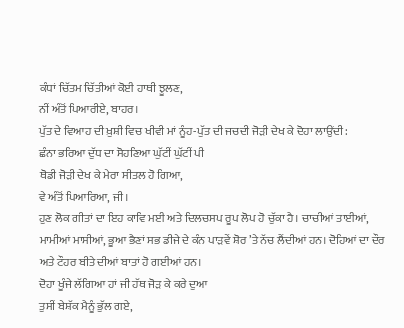ਕੰਧਾਂ ਚਿੱਤਮ ਚਿੱਤੀਆਂ ਕੋਈ ਹਾਥੀ ਝੂਲਣ,
ਨੀਂ ਅੰਤੋਂ ਪਿਆਰੀਏ, ਬਾਹਰ।
ਪੁੱਤ ਦੇ ਵਿਆਹ ਦੀ ਖ਼ੁਸ਼ੀ ਵਿਚ ਖੀਵੀ ਮਾਂ ਨੂੰਹ-ਪੁੱਤ ਦੀ ਜਚਦੀ ਜੋੜੀ ਦੇਖ ਕੇ ਦੋਹਾ ਲਾਉਂਦੀ:
ਛੰਨਾ ਭਰਿਆ ਦੁੱਧ ਦਾ ਸੋਹਣਿਆ ਘੁੱਟੀਂ ਘੁੱਟੀਂ ਪੀ
ਥੋਡੀ ਜੋੜੀ ਦੇਖ ਕੇ ਮੇਰਾ ਸੀਤਲ ਹੋ ਗਿਆ,
ਵੇ ਅੰਤੋਂ ਪਿਆਰਿਆ, ਜੀ।
ਹੁਣ ਲੋਕ ਗੀਤਾਂ ਦਾ ਇਹ ਕਾਵਿ ਮਈ ਅਤੇ ਦਿਲਚਸਪ ਰੂਪ ਲੋਪ ਹੋ ਚੁੱਕਾ ਹੈ। ਚਾਚੀਆਂ ਤਾਈਆਂ, ਮਾਮੀਆਂ ਮਾਸੀਆਂ, ਭੂਆ ਭੈਣਾਂ ਸਭ ਡੀਜੇ ਦੇ ਕੰਨ ਪਾੜਵੇਂ ਸ਼ੋਰ ’ਤੇ ਨੱਚ ਲੈਂਦੀਆਂ ਹਨ। ਦੋਹਿਆਂ ਦਾ ਦੌਰ ਅਤੇ ਟੌਹਰ ਬੀਤੇ ਦੀਆਂ ਬਾਤਾਂ ਹੋ ਗਈਆਂ ਹਨ।
ਦੋਹਾ ਖੂੰਜੇ ਲੱਗਿਆ ਹਾਂ ਜੀ ਹੱਥ ਜੋੜ ਕੇ ਕਰੇ ਦੁਆ
ਤੁਸੀਂ ਬੇਸ਼ੱਕ ਮੈਨੂੰ ਭੁੱਲ ਗਏ,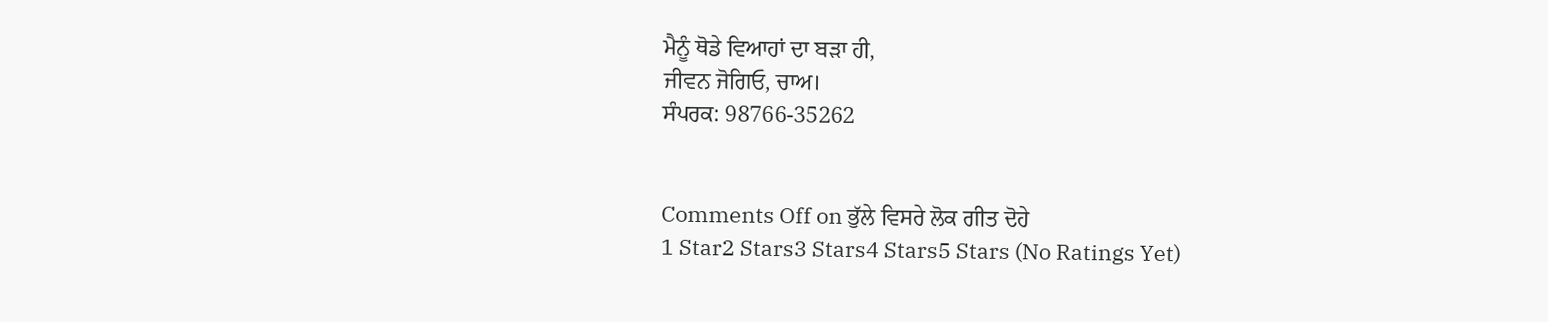ਮੈਨੂੰ ਥੋਡੇ ਵਿਆਹਾਂ ਦਾ ਬੜਾ ਹੀ,
ਜੀਵਨ ਜੋਗਿਓ, ਚਾਅ।
ਸੰਪਰਕ: 98766-35262


Comments Off on ਭੁੱਲੇ ਵਿਸਰੇ ਲੋਕ ਗੀਤ ਦੋਹੇ
1 Star2 Stars3 Stars4 Stars5 Stars (No Ratings Yet)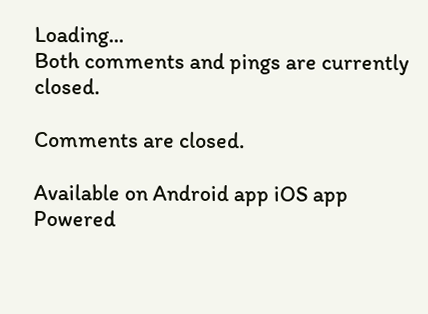Loading...
Both comments and pings are currently closed.

Comments are closed.

Available on Android app iOS app
Powered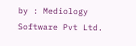by : Mediology Software Pvt Ltd.